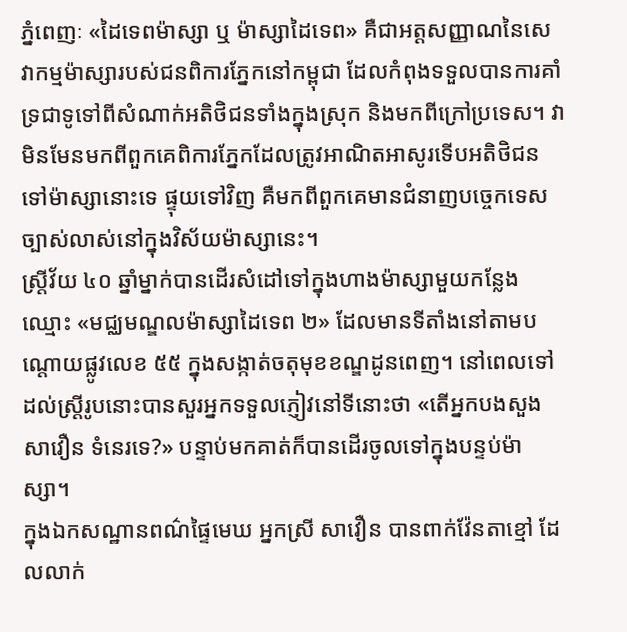ភ្នំពេញៈ «ដៃទេពម៉ាស្សា ឬ ម៉ាស្សាដៃទេព» គឺជាអត្តសញ្ញាណនៃសេវាកម្មម៉ាស្សារបស់ជនពិការភ្នែកនៅកម្ពុជា ដែលកំពុងទទួលបានការគាំទ្រជាទូទៅពីសំណាក់អតិថិជនទាំងក្នុងស្រុក និងមកពីក្រៅប្រទេស។ វាមិនមែនមកពីពួកគេពិការភ្នែកដែលត្រូវអាណិតអាសូរទើបអតិថិជនទៅម៉ាស្សានោះទេ ផ្ទុយទៅវិញ គឺមកពីពួកគេមានជំនាញបច្ចេកទេសច្បាស់លាស់នៅក្នុងវិស័យម៉ាស្សានេះ។
ស្ត្រីវ័យ ៤០ ឆ្នាំម្នាក់បានដើរសំដៅទៅក្នុងហាងម៉ាស្សាមួយកន្លែង ឈ្មោះ «មជ្ឈមណ្ឌលម៉ាស្សាដៃទេព ២» ដែលមានទីតាំងនៅតាមបណ្ដោយផ្លូវលេខ ៥៥ ក្នុងសង្កាត់ចតុមុខខណ្ឌដូនពេញ។ នៅពេលទៅដល់ស្ត្រីរូបនោះបានសួរអ្នកទទួលភ្ញៀវនៅទីនោះថា «តើអ្នកបងសួង សាវឿន ទំនេរទេ?» បន្ទាប់មកគាត់ក៏បានដើរចូលទៅក្នុងបន្ទប់ម៉ាស្សា។
ក្នុងឯកសណ្ឋានពណ៌ផ្ទៃមេឃ អ្នកស្រី សាវឿន បានពាក់វ៉ែនតាខ្មៅ ដែលលាក់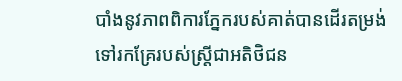បាំងនូវភាពពិការភ្នែករបស់គាត់បានដើរតម្រង់ទៅរកគ្រែរបស់ស្ត្រីជាអតិថិជន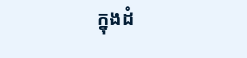ក្នុងដំ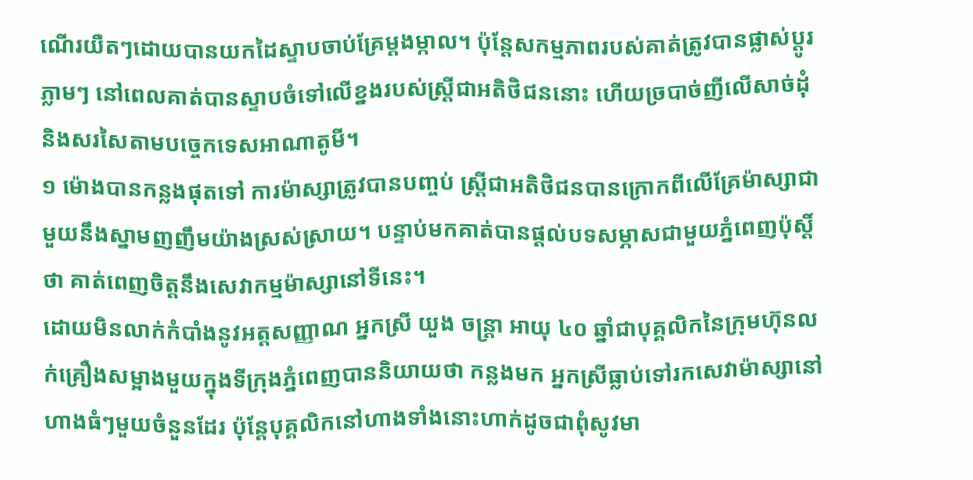ណើរយឺតៗដោយបានយកដៃស្ទាបចាប់គ្រែម្ដងម្កាល។ ប៉ុន្តែសកម្មភាពរបស់គាត់ត្រូវបានផ្លាស់ប្ដូរភ្លាមៗ នៅពេលគាត់បានស្ទាបចំទៅលើខ្នងរបស់ស្ត្រីជាអតិថិជននោះ ហើយច្របាច់ញីលើសាច់ដុំ និងសរសៃតាមបច្ចេកទេសអាណាតូមី។
១ ម៉ោងបានកន្លងផុតទៅ ការម៉ាស្សាត្រូវបានបញ្ចប់ ស្ត្រីជាអតិថិជនបានក្រោកពីលើគ្រែម៉ាស្សាជាមួយនឹងស្នាមញញឹមយ៉ាងស្រស់ស្រាយ។ បន្ទាប់មកគាត់បានផ្ដល់បទសម្ភាសជាមួយភ្នំពេញប៉ុស្តិ៍ថា គាត់ពេញចិត្តនឹងសេវាកម្មម៉ាស្សានៅទីនេះ។
ដោយមិនលាក់កំបាំងនូវអត្តសញ្ញាណ អ្នកស្រី យួង ចន្ត្រា អាយុ ៤០ ឆ្នាំជាបុគ្គលិកនៃក្រុមហ៊ុនលក់គ្រឿងសម្អាងមួយក្នុងទីក្រុងភ្នំពេញបាននិយាយថា កន្លងមក អ្នកស្រីធ្លាប់ទៅរកសេវាម៉ាស្សានៅហាងធំៗមួយចំនួនដែរ ប៉ុន្តែបុគ្គលិកនៅហាងទាំងនោះហាក់ដូចជាពុំសូវមា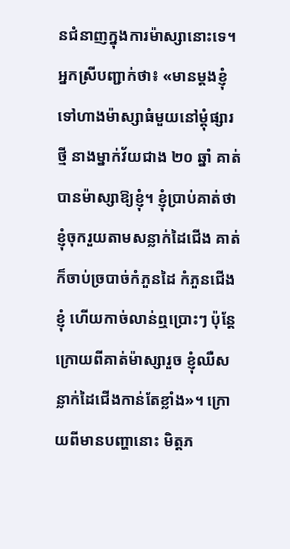នជំនាញក្នុងការម៉ាស្សានោះទេ។
អ្នកស្រីបញ្ជាក់ថា៖ «មានម្ដងខ្ញុំទៅហាងម៉ាស្សាធំមួយនៅម្ដុំផ្សារថ្មី នាងម្នាក់វ័យជាង ២០ ឆ្នាំ គាត់បានម៉ាស្សាឱ្យខ្ញុំ។ ខ្ញុំប្រាប់គាត់ថា ខ្ញុំចុករួយតាមសន្លាក់ដៃជើង គាត់ក៏ចាប់ច្របាច់កំភួនដៃ កំភួនជើងខ្ញុំ ហើយកាច់លាន់ឮប្រោះៗ ប៉ុន្តែក្រោយពីគាត់ម៉ាស្សារួច ខ្ញុំឈឺសន្លាក់ដៃជើងកាន់តែខ្លាំង»។ ក្រោយពីមានបញ្ហានោះ មិត្តភ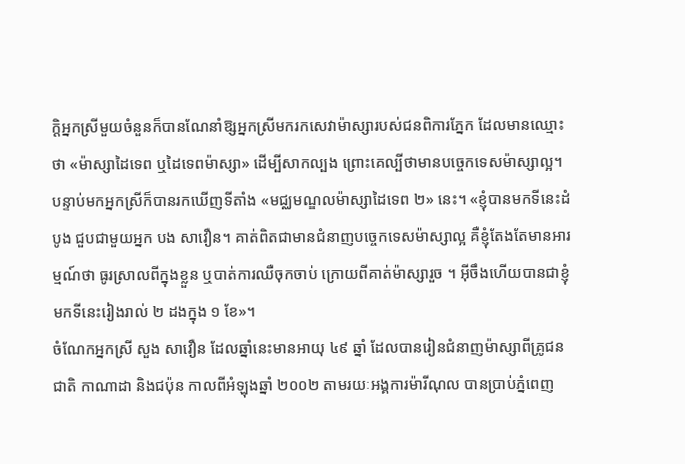ក្តិអ្នកស្រីមួយចំនួនក៏បានណែនាំឱ្សអ្នកស្រីមករកសេវាម៉ាស្សារបស់ជនពិការភ្នែក ដែលមានឈ្មោះថា «ម៉ាស្សាដៃទេព ឬដៃទេពម៉ាស្សា» ដើម្បីសាកល្បង ព្រោះគេល្បីថាមានបច្ចេកទេសម៉ាស្សាល្អ។ បន្ទាប់មកអ្នកស្រីក៏បានរកឃើញទីតាំង «មជ្ឈមណ្ឌលម៉ាស្សាដៃទេព ២» នេះ។ «ខ្ញុំបានមកទីនេះដំបូង ជួបជាមួយអ្នក បង សាវឿន។ គាត់ពិតជាមានជំនាញបច្ចេកទេសម៉ាស្សាល្អ គឺខ្ញុំតែងតែមានអារម្មណ៍ថា ធូរស្រាលពីក្នុងខ្លួន ឬបាត់ការឈឺចុកចាប់ ក្រោយពីគាត់ម៉ាស្សារួច ។ អ៊ីចឹងហើយបានជាខ្ញុំមកទីនេះរៀងរាល់ ២ ដងក្នុង ១ ខែ»។
ចំណែកអ្នកស្រី សួង សាវឿន ដែលឆ្នាំនេះមានអាយុ ៤៩ ឆ្នាំ ដែលបានរៀនជំនាញម៉ាស្សាពីគ្រូជនជាតិ កាណាដា និងជប៉ុន កាលពីអំឡុងឆ្នាំ ២០០២ តាមរយៈអង្គការម៉ារីណុល បានប្រាប់ភ្នំពេញ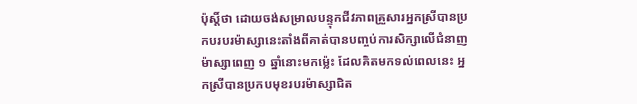ប៉ុស្តិ៍ថា ដោយចង់សម្រាលបន្ទុកជីវភាពគ្រួសារអ្នកស្រីបានប្រកបរបរម៉ាស្សានេះតាំងពីគាត់បានបញ្ចប់ការសិក្សាលើជំនាញម៉ាស្សាពេញ ១ ឆ្នាំនោះមកម្ល៉េះ ដែលគិតមកទល់ពេលនេះ អ្នកស្រីបានប្រកបមុខរបរម៉ាស្សាជិត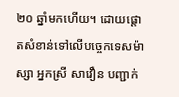២០ ឆ្នាំមកហើយ។ ដោយផ្ដោតសំខាន់ទៅលើបច្ចេកទេសម៉ាស្សា អ្នកស្រី សាវឿន បញ្ជាក់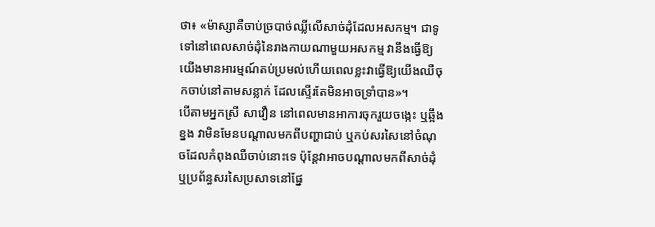ថា៖ «ម៉ាស្សាគឺចាប់ច្របាច់ឈ្លីលើសាច់ដុំដែលអសកម្ម។ ជាទូទៅនៅពេលសាច់ដុំនៃរាងកាយណាមួយអសកម្ម វានឹងធ្វើឱ្យយើងមានអារម្មណ៍តប់ប្រមល់ហើយពេលខ្លះវាធ្វើឱ្យយើងឈឺចុកចាប់នៅតាមសន្លាក់ ដែលស្ទើរតែមិនអាចទ្រាំបាន»។
បើតាមអ្នកស្រី សាវឿន នៅពេលមានអាការចុករួយចង្កេះ ឬឆ្អឹងខ្នង វាមិនមែនបណ្ដាលមកពីបញ្ហាជាប់ ឬកប់សរសៃនៅចំណុចដែលកំពុងឈឺចាប់នោះទេ ប៉ុន្តែវាអាចបណ្ដាលមកពីសាច់ដុំឬប្រព័ន្ធសរសៃប្រសាទនៅផ្នែ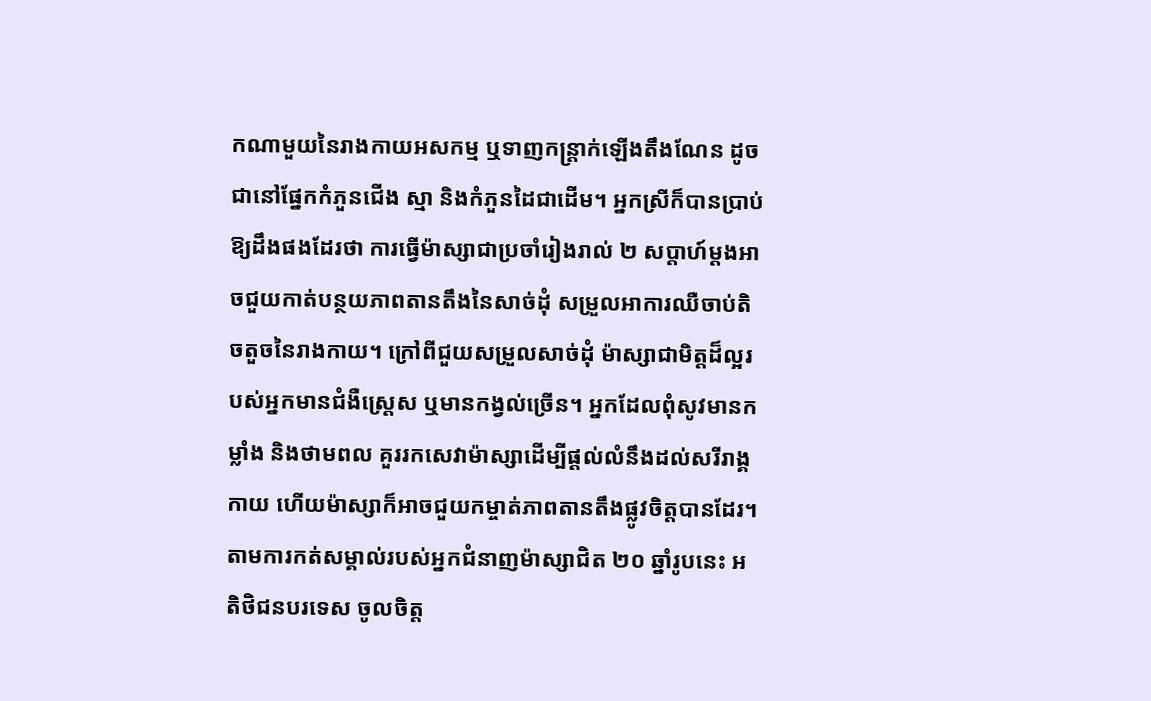កណាមួយនៃរាងកាយអសកម្ម ឬទាញកន្ត្រាក់ឡើងតឹងណែន ដូចជានៅផ្នែកកំភួនជើង ស្មា និងកំភួនដៃជាដើម។ អ្នកស្រីក៏បានប្រាប់ឱ្យដឹងផងដែរថា ការធ្វើម៉ាស្សាជាប្រចាំរៀងរាល់ ២ សប្ដាហ៍ម្ដងអាចជួយកាត់បន្ថយភាពតានតឹងនៃសាច់ដុំ សម្រួលអាការឈឺចាប់តិចតួចនៃរាងកាយ។ ក្រៅពីជួយសម្រួលសាច់ដុំ ម៉ាស្សាជាមិត្តដ៏ល្អរបស់អ្នកមានជំងឺស្ត្រេស ឬមានកង្វល់ច្រើន។ អ្នកដែលពុំសូវមានកម្លាំង និងថាមពល គួររកសេវាម៉ាស្សាដើម្បីផ្តល់លំនឹងដល់សរីរាង្គកាយ ហើយម៉ាស្សាក៏អាចជួយកម្ចាត់ភាពតានតឹងផ្លូវចិត្តបានដែរ។
តាមការកត់សម្គាល់របស់អ្នកជំនាញម៉ាស្សាជិត ២០ ឆ្នាំរូបនេះ អតិថិជនបរទេស ចូលចិត្ត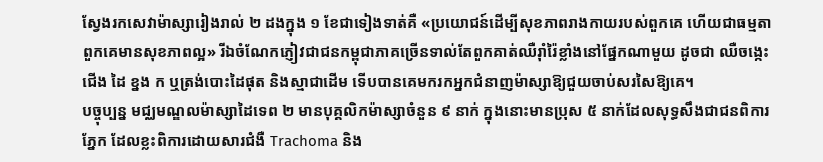ស្វែងរកសេវាម៉ាស្សារៀងរាល់ ២ ដងក្នុង ១ ខែជាទៀងទាត់គឺ «ប្រយោជន៍ដើម្បីសុខភាពរាងកាយរបស់ពួកគេ ហើយជាធម្មតាពួកគេមានសុខភាពល្អ» រីឯចំណែកភ្ញៀវជាជនកម្ពុជាភាគច្រើនទាល់តែពួកគាត់ឈឺរ៉ាំរ៉ៃខ្លាំងនៅផ្នែកណាមួយ ដូចជា ឈឺចង្កេះ ជើង ដៃ ខ្នង ក ឬត្រង់បោះដៃផុត និងស្មាជាដើម ទើបបានគេមករកអ្នកជំនាញម៉ាស្សាឱ្យជួយចាប់សរសៃឱ្យគេ។
បច្ចុប្បន្ន មជ្ឈមណ្ឌលម៉ាស្សាដៃទេព ២ មានបុគ្គលិកម៉ាស្សាចំនួន ៩ នាក់ ក្នុងនោះមានប្រុស ៥ នាក់ដែលសុទ្ធសឹងជាជនពិការភ្នែក ដែលខ្លះពិការដោយសារជំងឺ Trachoma និង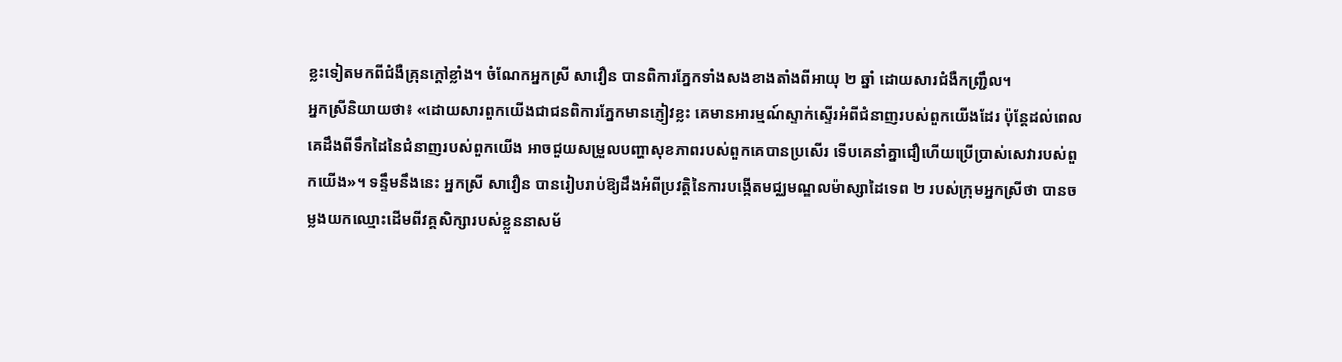ខ្លះទៀតមកពីជំងឺគ្រុនក្ដៅខ្លាំង។ ចំណែកអ្នកស្រី សាវឿន បានពិការភ្នែកទាំងសងខាងតាំងពីអាយុ ២ ឆ្នាំ ដោយសារជំងឺកញ្ជ្រឹល។
អ្នកស្រីនិយាយថា៖ «ដោយសារពួកយើងជាជនពិការភ្នែកមានភ្ញៀវខ្លះ គេមានអារម្មណ៍ស្ទាក់ស្ទើរអំពីជំនាញរបស់ពួកយើងដែរ ប៉ុន្តែដល់ពេលគេដឹងពីទឹកដៃនៃជំនាញរបស់ពួកយើង អាចជួយសម្រួលបញ្ហាសុខភាពរបស់ពួកគេបានប្រសើរ ទើបគេនាំគ្នាជឿហើយប្រើប្រាស់សេវារបស់ពួកយើង»។ ទន្ទឹមនឹងនេះ អ្នកស្រី សាវឿន បានរៀបរាប់ឱ្យដឹងអំពីប្រវត្តិនៃការបង្កើតមជ្ឈមណ្ឌលម៉ាស្សាដៃទេព ២ របស់ក្រុមអ្នកស្រីថា បានចម្លងយកឈ្មោះដើមពីវគ្គសិក្សារបស់ខ្លួននាសម័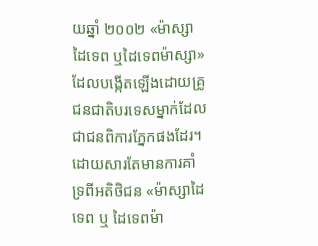យឆ្នាំ ២០០២ «ម៉ាស្សាដៃទេព ឬដៃទេពម៉ាស្សា» ដែលបង្កើតឡើងដោយគ្រូជនជាតិបរទេសម្នាក់ដែលជាជនពិការភ្នែកផងដែរ។ ដោយសារតែមានការគាំទ្រពីអតិថិជន «ម៉ាស្សាដៃទេព ឬ ដៃទេពម៉ា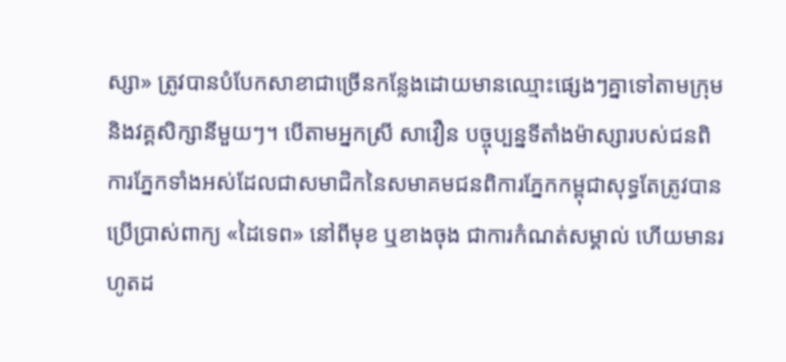ស្សា» ត្រូវបានបំបែកសាខាជាច្រើនកន្លែងដោយមានឈ្មោះផ្សេងៗគ្នាទៅតាមក្រុម និងវគ្គសិក្សានីមួយៗ។ បើតាមអ្នកស្រី សាវឿន បច្ចុប្បន្នទីតាំងម៉ាស្សារបស់ជនពិការភ្នែកទាំងអស់ដែលជាសមាជិកនៃសមាគមជនពិការភ្នែកកម្ពុជាសុទ្ធតែត្រូវបានប្រើប្រាស់ពាក្យ «ដៃទេព» នៅពីមុខ ឬខាងចុង ជាការកំណត់សម្គាល់ ហើយមានរហូតដ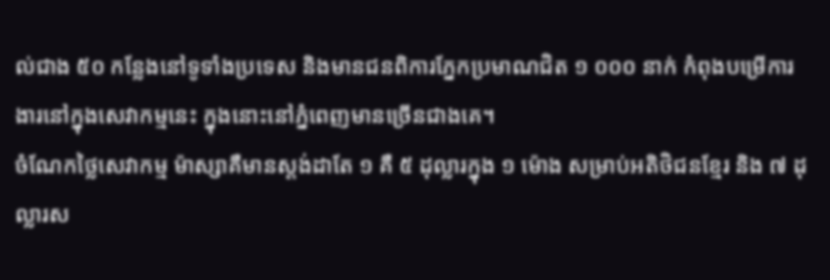ល់ជាង ៥០ កន្លែងនៅទូទាំងប្រទេស និងមានជនពិការភ្នែកប្រមាណជិត ១ ០០០ នាក់ កំពុងបម្រើការងារនៅក្នុងសេវាកម្មនេះ ក្នុងនោះនៅភ្នំពេញមានច្រើនជាងគេ។
ចំណែកថ្លៃសេវាកម្ម ម៉ាស្សាគឺមានស្ដង់ដាតែ ១ គឺ ៥ ដុល្លារក្នុង ១ ម៉ោង សម្រាប់អតិថិជនខ្មែរ និង ៧ ដុល្លារស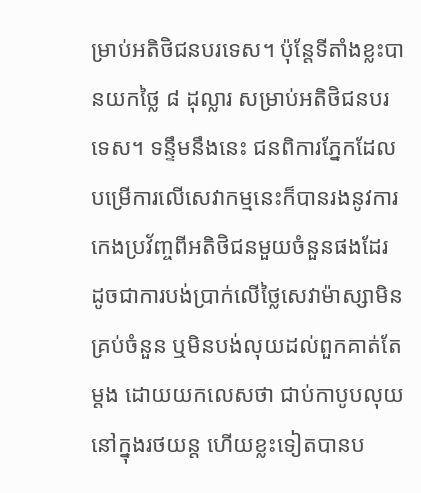ម្រាប់អតិថិជនបរទេស។ ប៉ុន្តែទីតាំងខ្លះបានយកថ្លៃ ៨ ដុល្លារ សម្រាប់អតិថិជនបរទេស។ ទន្ទឹមនឹងនេះ ជនពិការភ្នែកដែលបម្រើការលើសេវាកម្មនេះក៏បានរងនូវការកេងប្រវ័ញ្ចពីអតិថិជនមួយចំនួនផងដែរ ដូចជាការបង់ប្រាក់លើថ្លៃសេវាម៉ាស្សាមិនគ្រប់ចំនួន ឬមិនបង់លុយដល់ពួកគាត់តែម្ដង ដោយយកលេសថា ជាប់កាបូបលុយនៅក្នុងរថយន្ត ហើយខ្លះទៀតបានប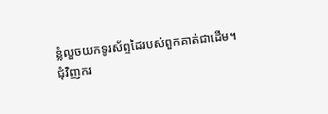ន្លំលួចយកទូរស័ព្ទដៃរបស់ពួកគាត់ជាដើម។
ជុំវិញករ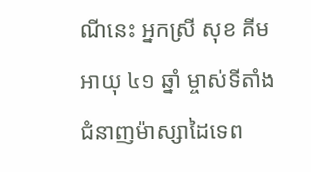ណីនេះ អ្នកស្រី សុខ គីម អាយុ ៤១ ឆ្នាំ ម្ចាស់ទីតាំង ជំនាញម៉ាស្សាដៃទេព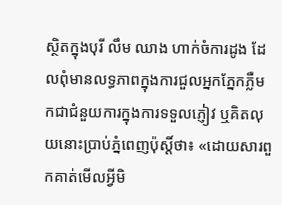ស្ថិតក្នុងបុរី លឹម ឈាង ហាក់ចំការដូង ដែលពុំមានលទ្ធភាពក្នុងការជួលអ្នកភ្នែកភ្លឺមកជាជំនួយការក្នុងការទទួលភ្ញៀវ ឬគិតលុយនោះប្រាប់ភ្នំពេញប៉ុស្តិ៍ថា៖ «ដោយសារពួកគាត់មើលអ្វីមិ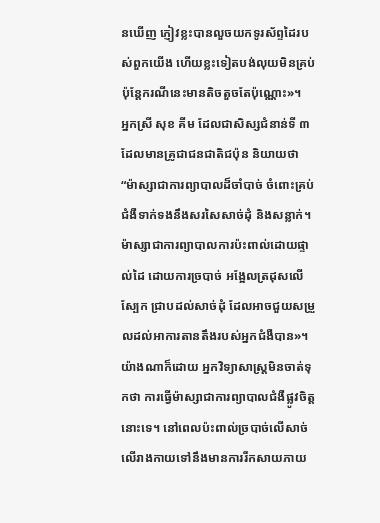នឃើញ ភ្ញៀវខ្លះបានលួចយកទូរស័ព្ទដៃរបស់ពួកយើង ហើយខ្លះទៀតបង់លុយមិនគ្រប់ ប៉ុន្តែករណីនេះមានតិចតួចតែប៉ុណ្ណោះ»។
អ្នកស្រី សុខ គីម ដែលជាសិស្សជំនាន់ទី ៣ ដែលមានគ្រូជាជនជាតិជប៉ុន និយាយថា “ម៉ាស្សាជាការព្យាបាលដ៏ចាំបាច់ ចំពោះគ្រប់ជំងឺទាក់ទងនឹងសរសៃសាច់ដុំ និងសន្លាក់។ ម៉ាស្សាជាការព្យាបាលការប៉ះពាល់ដោយផ្ទាល់ដៃ ដោយការច្របាច់ អង្អែលត្រដុសលើស្បែក ជ្រាបដល់សាច់ដុំ ដែលអាចជួយសម្រួលដល់អាការតានតឹងរបស់អ្នកជំងឺបាន»។
យ៉ាងណាក៏ដោយ អ្នកវិទ្យាសាស្ត្រមិនចាត់ទុកថា ការធ្វើម៉ាស្សាជាការព្យាបាលជំងឺផ្លូវចិត្តនោះទេ។ នៅពេលប៉ះពាល់ច្របាច់លើសាច់លើរាងកាយទៅនឹងមានការរីកសាយភាយ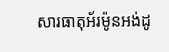សារធាតុអ័រម៉ូនអង់ដូ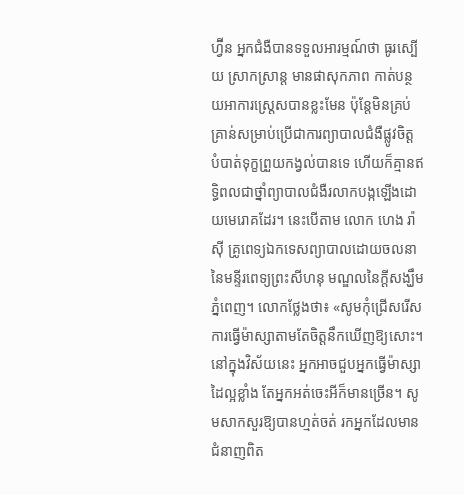ហ្វ៊ីន អ្នកជំងឺបានទទួលអារម្មណ៍ថា ធូរស្បើយ ស្រាកស្រាន្ត មានផាសុកភាព កាត់បន្ថយអាការស្ត្រេសបានខ្លះមែន ប៉ុន្តែមិនគ្រប់គ្រាន់សម្រាប់ប្រើជាការព្យាបាលជំងឺផ្លូវចិត្ត បំបាត់ទុក្ខព្រួយកង្វល់បានទេ ហើយក៏គ្មានឥទ្ធិពលជាថ្នាំព្យាបាលជំងឺរលាកបង្កឡើងដោយមេរោគដែរ។ នេះបើតាម លោក ហេង រ៉ាស៊ី គ្រូពេទ្យឯកទេសព្យាបាលដោយចលនានៃមន្ទីរពេទ្យព្រះសីហនុ មណ្ឌលនៃក្ដីសង្ឃឹមភ្នំពេញ។ លោកថ្លែងថា៖ «សូមកុំជ្រើសរើសការធ្វើម៉ាស្សាតាមតែចិត្តនឹកឃើញឱ្យសោះ។ នៅក្នុងវិស័យនេះ អ្នកអាចជួបអ្នកធ្វើម៉ាស្សាដៃល្អខ្លាំង តែអ្នកអត់ចេះអីក៏មានច្រើន។ សូមសាកសួរឱ្យបានហ្មត់ចត់ រកអ្នកដែលមានជំនាញពិត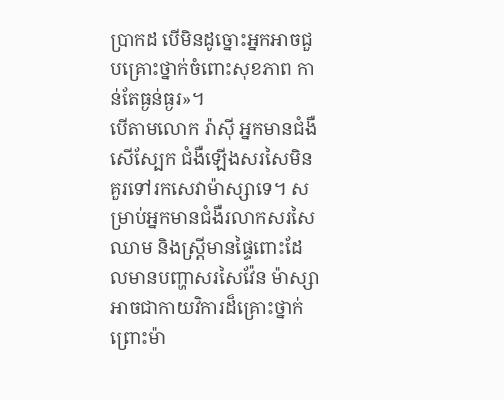ប្រាកដ បើមិនដូច្នោះអ្នកអាចជួបគ្រោះថ្នាក់ចំពោះសុខភាព កាន់តែធ្ងន់ធ្ងរ»។
បើតាមលោក រ៉ាស៊ី អ្នកមានជំងឺសើស្បែក ជំងឺឡើងសរសៃមិនគួរទៅរកសេវាម៉ាស្សាទេ។ សម្រាប់អ្នកមានជំងឺរលាកសរសៃឈាម និងស្ត្រីមានផ្ទៃពោះដែលមានបញ្ហាសរសៃវ៉ែន ម៉ាស្សាអាចជាកាយវិការដ៏គ្រោះថ្នាក់ ព្រោះម៉ា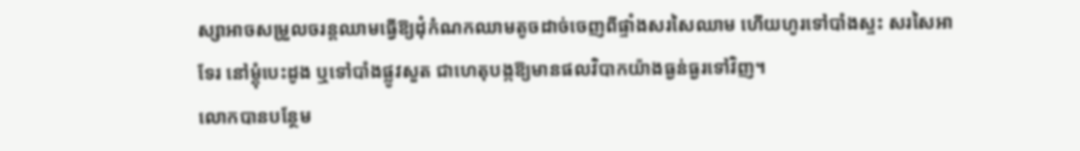ស្សាអាចសម្រួលចរន្តឈាមធ្វើឱ្យដុំកំណកឈាមតូចដាច់ចេញពីផ្ទាំងសរសៃឈាម ហើយហូរទៅបាំងស្ទះ សរសៃអាទែរ នៅម្តុំបេះដូង ឬទៅបាំងផ្លូវសួត ជាហេតុបង្កឱ្យមានផលវិបាកយ៉ាងធ្ងន់ធ្ងរទៅវិញ។
លោកបានបន្ថែម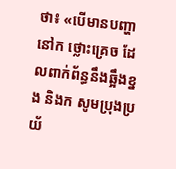ថា៖ «បើមានបញ្ហានៅក ថ្លោះគ្រេច ដែលពាក់ព័ន្ធនឹងឆ្អឹងខ្នង និងក សូមប្រុងប្រយ័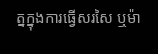ត្នក្នុងការធ្វើសរសៃ ឬម៉ា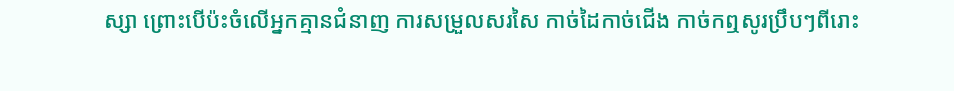ស្សា ព្រោះបើប៉ះចំលើអ្នកគ្មានជំនាញ ការសម្រួលសរសៃ កាច់ដៃកាច់ជើង កាច់កឮសូរប្រឹបៗពីរោះ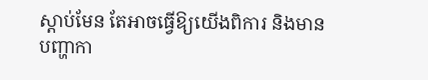ស្តាប់មែន តែអាចធ្វើឱ្យយើងពិការ និងមានបញ្ហាកា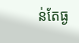ន់តែធ្ង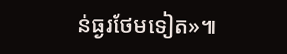ន់ធ្ងរថែមទៀត»៕